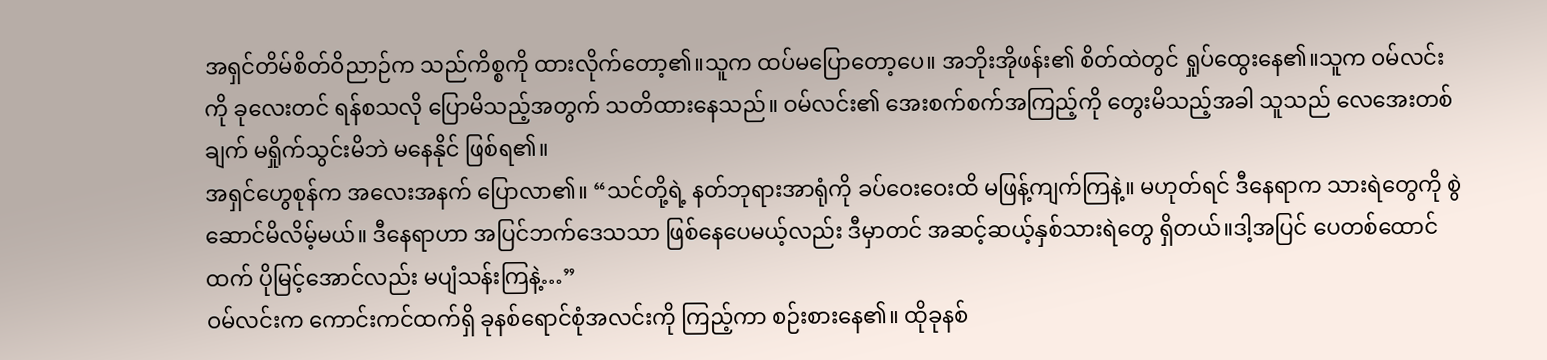အရှင်တိမ်စိတ်ဝိညာဉ်က သည်ကိစ္စကို ထားလိုက်တော့၏။သူက ထပ်မပြောတော့ပေ။ အဘိုးအိုဖန်း၏ စိတ်ထဲတွင် ရှုပ်ထွေးနေ၏။သူက ဝမ်လင်းကို ခုလေးတင် ရန်စသလို ပြောမိသည့်အတွက် သတိထားနေသည်။ ဝမ်လင်း၏ အေးစက်စက်အကြည့်ကို တွေးမိသည့်အခါ သူသည် လေအေးတစ်ချက် မရှိုက်သွင်းမိဘဲ မနေနိုင် ဖြစ်ရ၏။
အရှင်ဟွေစုန်က အလေးအနက် ပြောလာ၏။ “သင်တို့ရဲ့ နတ်ဘုရားအာရုံကို ခပ်ဝေးဝေးထိ မဖြန့်ကျက်ကြနဲ့။ မဟုတ်ရင် ဒီနေရာက သားရဲတွေကို စွဲဆောင်မိလိမ့်မယ်။ ဒီနေရာဟာ အပြင်ဘက်ဒေသသာ ဖြစ်နေပေမယ့်လည်း ဒီမှာတင် အဆင့်ဆယ့်နှစ်သားရဲတွေ ရှိတယ်။ဒါ့အပြင် ပေတစ်ထောင်ထက် ပိုမြင့်အောင်လည်း မပျံသန်းကြနဲ့…”
ဝမ်လင်းက ကောင်းကင်ထက်ရှိ ခုနစ်ရောင်စုံအလင်းကို ကြည့်ကာ စဉ်းစားနေ၏။ ထိုခုနစ်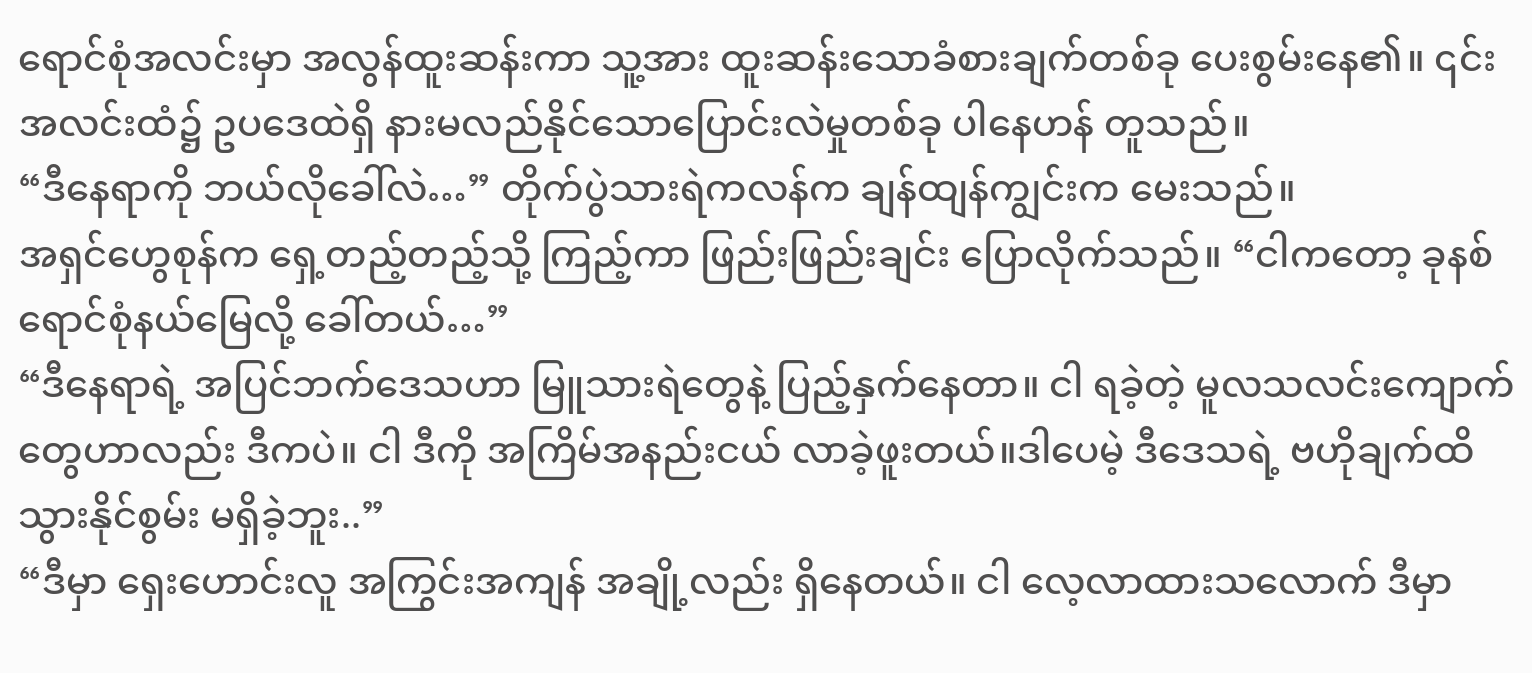ရောင်စုံအလင်းမှာ အလွန်ထူးဆန်းကာ သူ့အား ထူးဆန်းသောခံစားချက်တစ်ခု ပေးစွမ်းနေ၏။ ၎င်းအလင်းထံ၌ ဥပဒေထဲရှိ နားမလည်နိုင်သောပြောင်းလဲမှုတစ်ခု ပါနေဟန် တူသည်။
“ဒီနေရာကို ဘယ်လိုခေါ်လဲ…” တိုက်ပွဲသားရဲကလန်က ချန်ထျန်ကျွင်းက မေးသည်။
အရှင်ဟွေစုန်က ရှေ့တည့်တည့်သို့ ကြည့်ကာ ဖြည်းဖြည်းချင်း ပြောလိုက်သည်။ “ငါကတော့ ခုနစ်ရောင်စုံနယ်မြေလို့ ခေါ်တယ်…”
“ဒီနေရာရဲ့ အပြင်ဘက်ဒေသဟာ မြူသားရဲတွေနဲ့ ပြည့်နှက်နေတာ။ ငါ ရခဲ့တဲ့ မူလသလင်းကျောက်တွေဟာလည်း ဒီကပဲ။ ငါ ဒီကို အကြိမ်အနည်းငယ် လာခဲ့ဖူးတယ်။ဒါပေမဲ့ ဒီဒေသရဲ့ ဗဟိုချက်ထိ သွားနိုင်စွမ်း မရှိခဲ့ဘူး..”
“ဒီမှာ ရှေးဟောင်းလူ အကြွင်းအကျန် အချို့လည်း ရှိနေတယ်။ ငါ လေ့လာထားသလောက် ဒီမှာ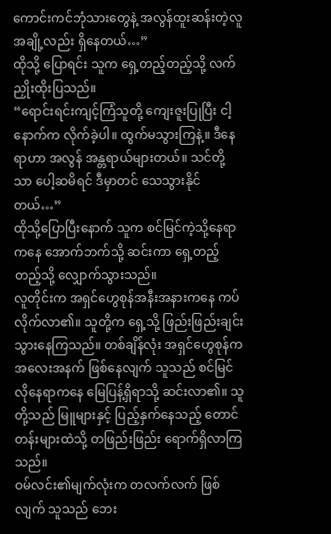ကောင်းကင်ဘုံသားတွေနဲ့ အလွန်ထူးဆန်းတဲ့လူအချို့လည်း ရှိနေတယ်…”
ထိုသို့ ပြောရင်း သူက ရှေ့တည့်တည့်သို့ လက်ညှိုးထိုးပြသည်။
“ရောင်းရင်းကျင့်ကြံသူတို့ ကျေးဇူးပြုပြီး ငါ့နောက်က လိုက်ခဲ့ပါ။ ထွက်မသွားကြနဲ့။ ဒီနေရာဟာ အလွန် အန္တရာယ်များတယ်။ သင်တို့သာ ပေါ့ဆမိရင် ဒီမှာတင် သေသွားနိုင်တယ်…”
ထိုသို့ပြောပြီးနောက် သူက စင်မြင်ကဲ့သို့နေရာကနေ အောက်ဘက်သို့ ဆင်းကာ ရှေ့တည့်တည့်သို့ လျှောက်သွားသည်။
လူတိုင်းက အရှင်ဟွေစုန်အနီးအနားကနေ ကပ်လိုက်လာ၏။ သူတို့က ရှေ့သို့ ဖြည်းဖြည်းချင်း သွားနေကြသည်။ တစ်ချိန်လုံး အရှင်ဟွေစုန်က အလေးအနက် ဖြစ်နေလျက် သူသည် စင်မြင်လိုနေရာကနေ မြေပြန့်ရှိရာသို့ ဆင်းလာ၏။ သူတို့သည် မြူများနှင့် ပြည့်နှက်နေသည့် တောင်တန်းများထဲသို့ တဖြည်းဖြည်း ရောက်ရှိလာကြသည်။
ဝမ်လင်း၏မျက်လုံးက တလက်လက် ဖြစ်လျက် သူသည် ဘေး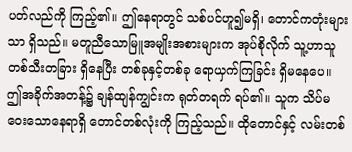ပတ်လည်ကို ကြည့်၏။ ဤနေရာတွင် သစ်ပင်ဟူ၍မရှိ၊ တောင်ကတုံးများသာ ရှိသည်။ မတူညီသောမြူအမျိုးအစားများက အုပ်စိုလိုက် သူ့ဟာသူ တစ်သီးတခြား ရှိနေပြီး တစ်ခုနှင့်တစ်ခု ရောယှက်ကြခြင်း ရှိမနေပေ။
ဤအခိုက်အတန့်၌ ချန်ထျန်ကျွင်းက ရုတ်တရက် ရပ်၏။ သူက သိပ်မဝေးသောနေရာရှိ တောင်တစ်လုံးကို ကြည့်သည်။ ထိုတောင်နှင့် လမ်းတစ်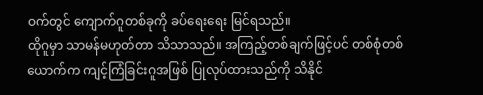ဝက်တွင် ကျောက်ဂူတစ်ခုကို ခပ်ရေးရေး မြင်ရသည်။
ထိုဂူမှာ သာမန်မဟုတ်တာ သိသာသည်။ အကြည့်တစ်ချက်ဖြင့်ပင် တစ်စုံတစ်ယောက်က ကျင့်ကြံခြင်းဂူအဖြစ် ပြုလုပ်ထားသည်ကို သိနိုင်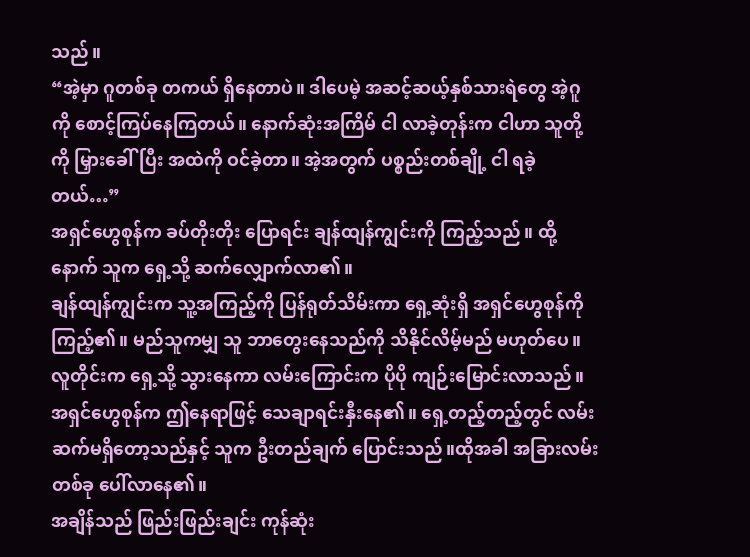သည်။
“အဲ့မှာ ဂူတစ်ခု တကယ် ရှိနေတာပဲ။ ဒါပေမဲ့ အဆင့်ဆယ့်နှစ်သားရဲတွေ အဲ့ဂူကို စောင့်ကြပ်နေကြတယ်။ နောက်ဆုံးအကြိမ် ငါ လာခဲ့တုန်းက ငါဟာ သူတို့ကို မြှားခေါ်ပြီး အထဲကို ဝင်ခဲ့တာ။ အဲ့အတွက် ပစ္စည်းတစ်ချို့ ငါ ရခဲ့တယ်…”
အရှင်ဟွေစုန်က ခပ်တိုးတိုး ပြောရင်း ချန်ထျန်ကျွင်းကို ကြည့်သည်။ ထို့နောက် သူက ရှေ့သို့ ဆက်လျှောက်လာ၏။
ချန်ထျန်ကျွင်းက သူ့အကြည့်ကို ပြန်ရုတ်သိမ်းကာ ရှေ့ဆုံးရှိ အရှင်ဟွေစုန်ကို ကြည့်၏။ မည်သူကမျှ သူ ဘာတွေးနေသည်ကို သိနိုင်လိမ့်မည် မဟုတ်ပေ။
လူတိုင်းက ရှေ့သို့ သွားနေကာ လမ်းကြောင်းက ပိုပို ကျဉ်းမြောင်းလာသည်။ အရှင်ဟွေစုန်က ဤနေရာဖြင့် သေချာရင်းနှီးနေ၏။ ရှေ့တည့်တည့်တွင် လမ်းဆက်မရှိတော့သည်နှင့် သူက ဦးတည်ချက် ပြောင်းသည်။ထိုအခါ အခြားလမ်းတစ်ခု ပေါ်လာနေ၏။
အချိန်သည် ဖြည်းဖြည်းချင်း ကုန်ဆုံး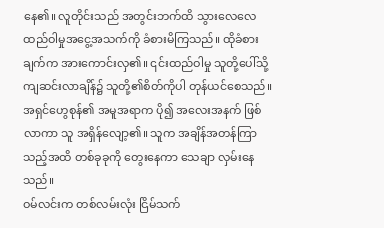နေ၏။ လူတိုင်းသည် အတွင်းဘက်ထိ သွားလေလေ ထည်ဝါမှုအငွေ့အသက်ကို ခံစားမိကြသည်။ ထိုခံစားချက်က အားကောင်းလှ၏။ ၎င်းထည်ဝါမှု သူတို့ပေါ်သို့ ကျဆင်းလာချိန်၌ သူတို့၏စိတ်ကိုပါ တုန်ယင်စေသည်။
အရှင်ဟွေစုန်၏ အမူအရာက ပို၍ အလေးအနက် ဖြစ်လာကာ သူ အရှိန်လျော့၏။ သူက အချိန်အတန်ကြာသည့်အထိ တစ်ခုခုကို တွေးနေကာ သေချာ လှမ်းနေသည်။
ဝမ်လင်းက တစ်လမ်းလုံး ငြိမ်သက်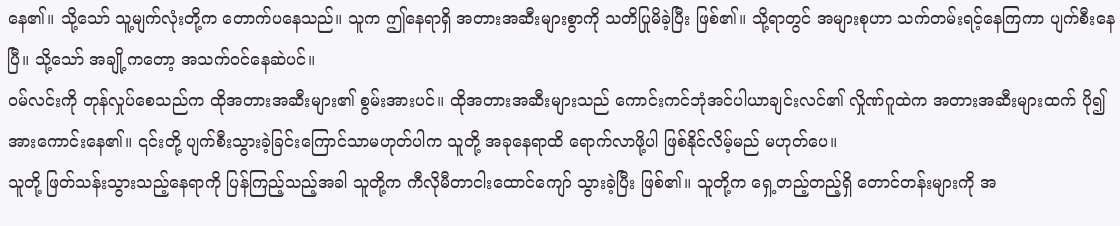နေ၏။ သို့သော် သူ့မျက်လုံးတို့က တောက်ပနေသည်။ သူက ဤနေရာရှိ အတားအဆီးများစွာကို သတိပြုမိခဲ့ပြီး ဖြစ်၏။ သို့ရာတွင် အများစုဟာ သက်တမ်းရင့်နေကြကာ ပျက်စီးနေပြီ။ သို့သော် အချို့ကတော့ အသက်ဝင်နေဆဲပင်။
ဝမ်လင်းကို တုန်လှုပ်စေသည်က ထိုအတားအဆီးများ၏ စွမ်းအားပင်။ ထိုအတားအဆီးများသည် ကောင်းကင်ဘုံအင်ပါယာချင်းလင်၏ လှိုဏ်ဂူထဲက အတားအဆီးများထက် ပို၍ အားကောင်းနေ၏။ ၎င်းတို့ ပျက်စီးသွားခဲ့ခြင်းကြောင်သာမဟုတ်ပါက သူတို့ အခုနေရာထိ ရောက်လာဖို့ပါ ဖြစ်နိုင်လိမ့်မည် မဟုတ်ပေ။
သူတို့ ဖြတ်သန်းသွားသည့်နေရာကို ပြန်ကြည့်သည့်အခါ သူတို့က ကီလိုမီတာငါးထောင်ကျော် သွားခဲ့ပြီး ဖြစ်၏။ သူတို့က ရှေ့တည့်တည့်ရှိ တောင်တန်းများကို အ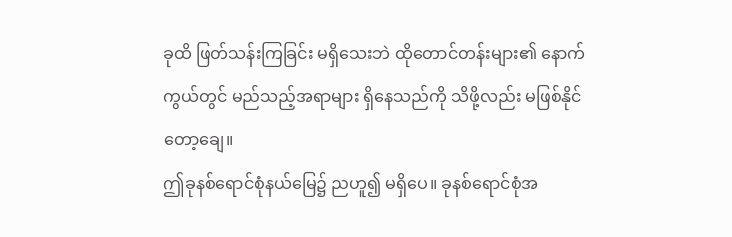ခုထိ ဖြတ်သန်းကြခြင်း မရှိသေးဘဲ ထိုတောင်တန်းများ၏ နောက်ကွယ်တွင် မည်သည့်အရာများ ရှိနေသည်ကို သိဖို့လည်း မဖြစ်နိုင်တော့ချေ။
ဤခုနစ်ရောင်စုံနယ်မြေ၌ ညဟူ၍ မရှိပေ။ ခုနစ်ရောင်စုံအ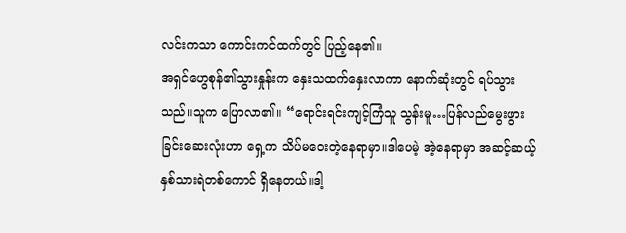လင်းကသာ ကောင်းကင်ထက်တွင် ပြည့်နေ၏။
အရှင်ဟွေစုန်၏သွားနှုန်းက နှေးသထက်နှေးလာကာ နောက်ဆုံးတွင် ရပ်သွားသည်။သူက ပြောလာ၏။ “ရောင်းရင်းကျင့်ကြံသူ သွန်းမူ…ပြန်လည်မွေးဖွားခြင်းဆေးလုံးဟာ ရှေ့က သိပ်မဝေးတဲ့နေရာမှာ။ဒါပေမဲ့ အဲ့နေရာမှာ အဆင့်ဆယ့်နှစ်သားရဲတစ်ကောင် ရှိနေတယ်။ဒါ့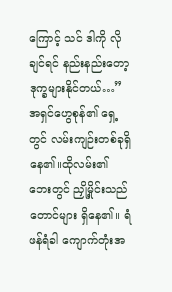ကြောင့် သင် ဒါကို လိုချင်ရင် နည်းနည်းတော့ ဒုက္ခများနိုင်တယ်…”
အရှင်ဟွေစုန်၏ ရှေ့တွင် လမ်းကျဉ်းတစ်ခုရှိနေ၏။ထိုလမ်း၏ ဘေးတွင် ညှို့မှိုင်းသည် တောင်များ ရှိနေ၏။ ရံဖန်ရံခါ ကျောက်တုံးအ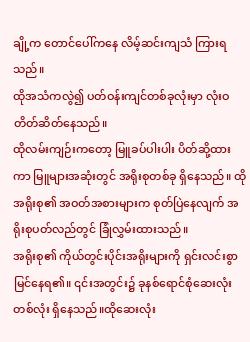ချို့က တောင်ပေါ်ကနေ လိမ့်ဆင်းကျသံ ကြားရသည်။
ထိုအသံကလွဲ၍ ပတ်ဝန်းကျင်တစ်ခုလုံးမှာ လုံးဝ တိတ်ဆိတ်နေသည်။
ထိုလမ်းကျဉ်းကတော့ မြူခပ်ပါးပါး ပိတ်ဆို့ထားကာ မြူများအဆုံးတွင် အရိုးစုတစ်ခု ရှိနေသည်။ ထိုအရိုးစု၏ အဝတ်အစားများက စုတ်ပြဲနေလျက် အရိုးစုပတ်လည်တွင် ခြုံလွှမ်းထားသည်။
အရိုးစု၏ ကိုယ်တွင်းပိုင်းအရိုးများကို ရှင်းလင်းစွာ မြင်နေရ၏။ ၎င်းအတွင်း၌ ခုနစ်ရောင်စုံဆေးလုံးတစ်လုံး ရှိနေသည်။ထိုဆေးလုံး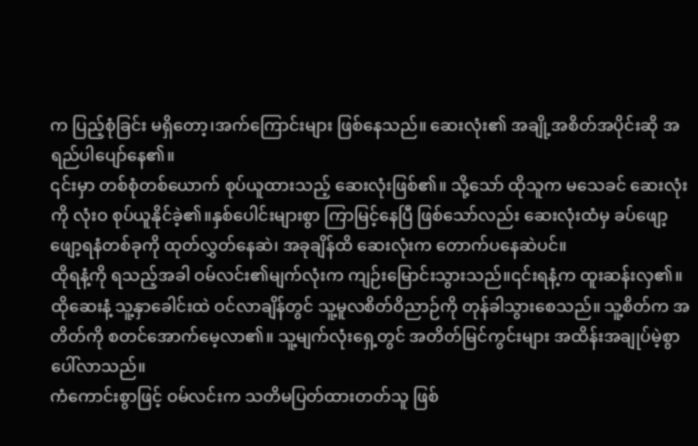က ပြည့်စုံခြင်း မရှိတော့၊အက်ကြောင်းများ ဖြစ်နေသည်။ ဆေးလုံး၏ အချို့အစိတ်အပိုင်းဆို အရည်ပါပျော်နေ၏။
၎င်းမှာ တစ်စုံတစ်ယောက် စုပ်ယူထားသည့် ဆေးလုံးဖြစ်၏။ သို့သော် ထိုသူက မသေခင် ဆေးလုံးကို လုံးဝ စုပ်ယူနိုင်ခဲ့၏။နှစ်ပေါင်းများစွာ ကြာမြင့်နေပြီ ဖြစ်သော်လည်း ဆေးလုံးထံမှ ခပ်ဖျော့ဖျော့ရနံတစ်ခုကို ထုတ်လွှတ်နေဆဲ၊ အခုချိန်ထိ ဆေးလုံးက တောက်ပနေဆဲပင်။
ထိုရနံ့ကို ရသည့်အခါ ဝမ်လင်း၏မျက်လုံးက ကျဉ်းမြောင်းသွားသည်။၎င်းရနံ့က ထူးဆန်းလှ၏။ ထိုဆေးနံ့ သူ့နှာခေါင်းထဲ ဝင်လာချိန်တွင် သူ့မူလစိတ်ဝိညာဉ်ကို တုန်ခါသွားစေသည်။ သူ့စိတ်က အတိတ်ကို စတင်အောက်မေ့လာ၏။ သူ့မျက်လုံးရှေ့တွင် အတိတ်မြင်ကွင်းများ အထိန်းအချုပ်မဲ့စွာ ပေါ်လာသည်။
ကံကောင်းစွာဖြင့် ဝမ်လင်းက သတိမပြတ်ထားတတ်သူ ဖြစ်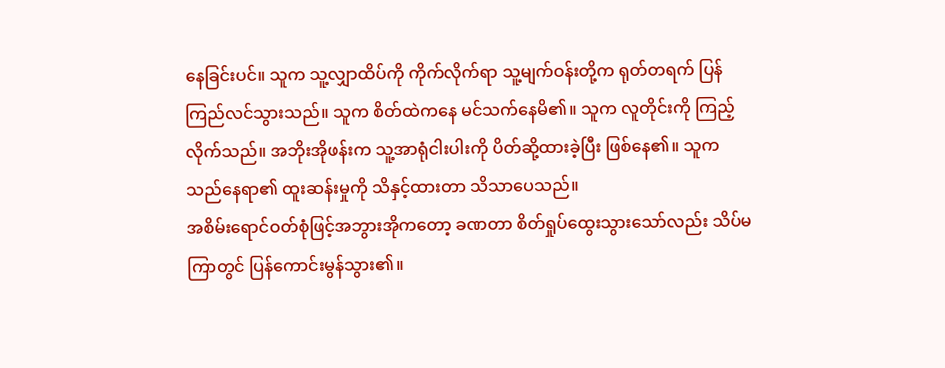နေခြင်းပင်။ သူက သူ့လျှာထိပ်ကို ကိုက်လိုက်ရာ သူ့မျက်ဝန်းတို့က ရုတ်တရက် ပြန်ကြည်လင်သွားသည်။ သူက စိတ်ထဲကနေ မင်သက်နေမိ၏။ သူက လူတိုင်းကို ကြည့်လိုက်သည်။ အဘိုးအိုဖန်းက သူ့အာရုံငါးပါးကို ပိတ်ဆို့ထားခဲ့ပြီး ဖြစ်နေ၏။ သူက သည်နေရာ၏ ထူးဆန်းမှုကို သိနှင့်ထားတာ သိသာပေသည်။
အစိမ်းရောင်ဝတ်စုံဖြင့်အဘွားအိုကတော့ ခဏတာ စိတ်ရှုပ်ထွေးသွားသော်လည်း သိပ်မကြာတွင် ပြန်ကောင်းမွန်သွား၏။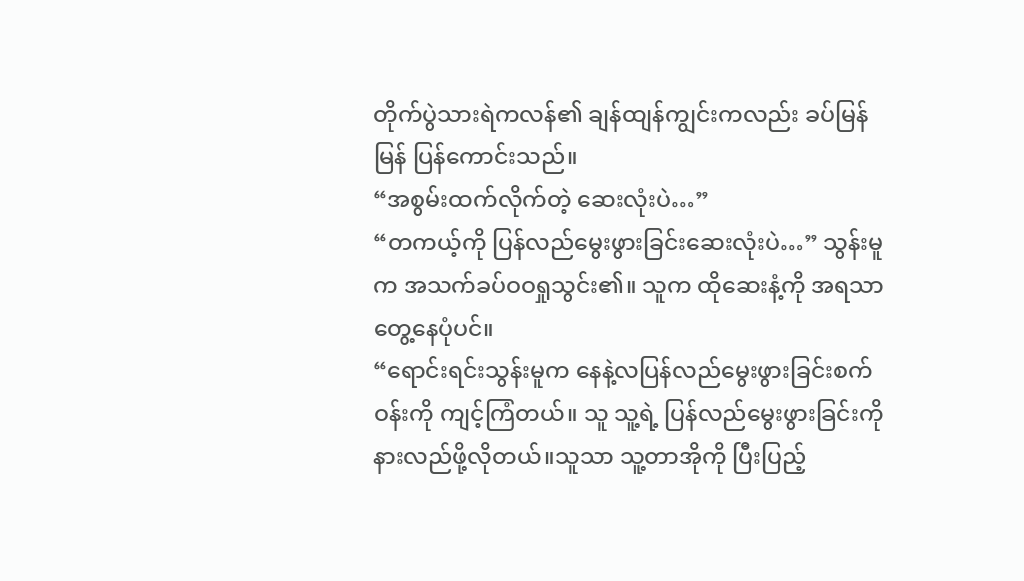တိုက်ပွဲသားရဲကလန်၏ ချန်ထျန်ကျွင်းကလည်း ခပ်မြန်မြန် ပြန်ကောင်းသည်။
“အစွမ်းထက်လိုက်တဲ့ ဆေးလုံးပဲ…”
“တကယ့်ကို ပြန်လည်မွေးဖွားခြင်းဆေးလုံးပဲ…” သွန်းမူက အသက်ခပ်ဝဝရှုသွင်း၏။ သူက ထိုဆေးနံ့ကို အရသာတွေ့နေပုံပင်။
“ရောင်းရင်းသွန်းမူက နေနဲ့လပြန်လည်မွေးဖွားခြင်းစက်ဝန်းကို ကျင့်ကြံတယ်။ သူ သူ့ရဲ့ ပြန်လည်မွေးဖွားခြင်းကို နားလည်ဖို့လိုတယ်။သူသာ သူ့တာအိုကို ပြီးပြည့်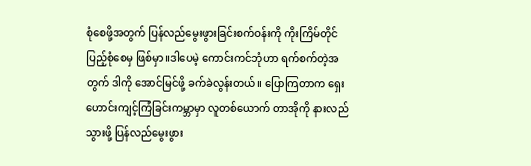စုံစေဖို့အတွက် ပြန်လည်မွေးဖွားခြင်းစက်ဝန်းကို ကိုးကြိမ်တိုင် ပြည့်စုံစေမှ ဖြစ်မှာ။ဒါပေမဲ့ ကောင်းကင်ဘုံဟာ ရက်စက်တဲ့အတွက် ဒါကို အောင်မြင်ဖို့ ခက်ခဲလွန်းတယ်။ ပြောကြတာက ရှေးဟောင်းကျင့်ကြံခြင်းကမ္ဘာမှာ လူတစ်ယောက် တာအိုကို နားလည်သွားဖို့ ပြန်လည်မွေးဖွား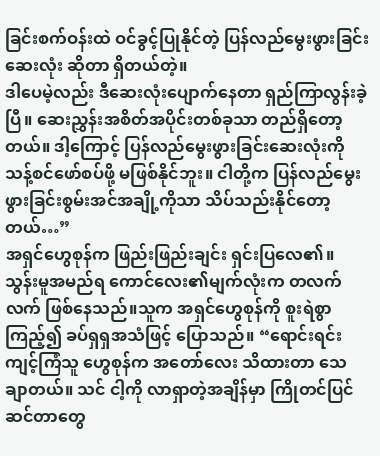ခြင်းစက်ဝန်းထဲ ဝင်ခွင့်ပြုနိုင်တဲ့ ပြန်လည်မွေးဖွားခြင်းဆေးလုံး ဆိုတာ ရှိတယ်တဲ့။
ဒါပေမဲ့လည်း ဒီဆေးလုံးပျောက်နေတာ ရှည်ကြာလွန်းခဲ့ပြီ။ ဆေးညွှန်းအစိတ်အပိုင်းတစ်ခုသာ တည်ရှိတော့တယ်။ ဒါ့ကြောင့် ပြန်လည်မွေးဖွားခြင်းဆေးလုံးကို သန့်စင်ဖော်စပ်ဖို့ မဖြစ်နိုင်ဘူး။ ငါတို့က ပြန်လည်မွေးဖွားခြင်းစွမ်းအင်အချို့ကိုသာ သိပ်သည်းနိုင်တော့တယ်…”
အရှင်ဟွေစုန်က ဖြည်းဖြည်းချင်း ရှင်းပြလေ၏။
သွန်းမူအမည်ရ ကောင်လေး၏မျက်လုံးက တလက်လက် ဖြစ်နေသည်။သူက အရှင်ဟွေစုန်ကို စူးရဲစွာ ကြည့်၍ ခပ်ရှရှအသံဖြင့် ပြောသည်။ “ရောင်းရင်းကျင့်ကြံသူ ဟွေစုန်က အတော်လေး သိထားတာ သေချာတယ်။ သင် ငါ့ကို လာရှာတဲ့အချိန်မှာ ကြိုတင်ပြင်ဆင်တာတွေ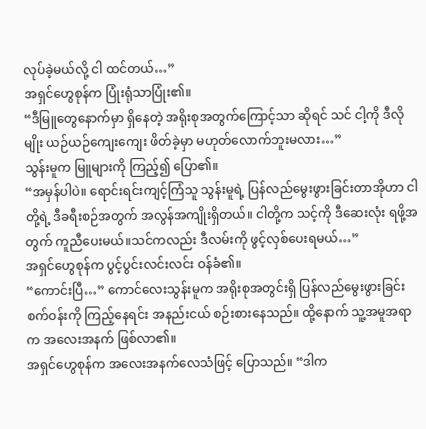လုပ်ခဲ့မယ်လို့ ငါ ထင်တယ်…”
အရှင်ဟွေစုန်က ပြုံးရုံသာပြုံး၏။
“ဒီမြူတွေနောက်မှာ ရှိနေတဲ့ အရိုးစုအတွက်ကြောင့်သာ ဆိုရင် သင် ငါ့ကို ဒီလိုမျိုး ယဉ်ယဉ်ကျေးကျေး ဖိတ်ခဲ့မှာ မဟုတ်လောက်ဘူးမလား…”
သွန်းမူက မြူများကို ကြည့်၍ ပြော၏။
“အမှန်ပါပဲ။ ရောင်းရင်းကျင့်ကြံသူ သွန်းမူရဲ့ ပြန်လည်မွေးဖွားခြင်းတာအိုဟာ ငါတို့ရဲ့ ဒီခရီးစဉ်အတွက် အလွန်အကျိုးရှိတယ်။ ငါတို့က သင့်ကို ဒီဆေးလုံး ရဖို့အတွက် ကူညီပေးမယ်။သင်ကလည်း ဒီလမ်းကို ဖွင့်လှစ်ပေးရမယ်…”
အရှင်ဟွေစုန်က ပွင့်ပွင်းလင်းလင်း ဝန်ခံ၏။
“ကောင်းပြီ…” ကောင်လေးသွန်းမူက အရိုးစုအတွင်းရှိ ပြန်လည်မွေးဖွားခြင်းစက်ဝန်းကို ကြည့်နေရင်း အနည်းငယ် စဉ်းစားနေသည်။ ထို့နောက် သူ့အမူအရာက အလေးအနက် ဖြစ်လာ၏။
အရှင်ဟွေစုန်က အလေးအနက်လေသံဖြင့် ပြောသည်။ “ဒါက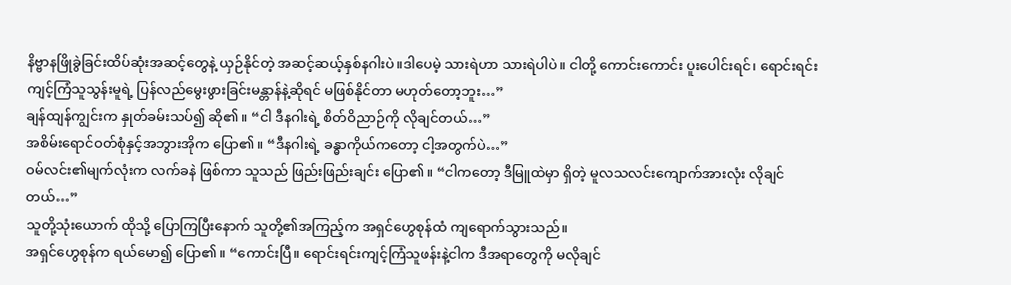နိဗ္ဗာနဖြိုခွဲခြင်းထိပ်ဆုံးအဆင့်တွေနဲ့ ယှဉ်နိုင်တဲ့ အဆင့်ဆယ့်နှစ်နဂါးပဲ။ဒါပေမဲ့ သားရဲဟာ သားရဲပါပဲ။ ငါတို့ ကောင်းကောင်း ပူးပေါင်းရင်၊ ရောင်းရင်းကျင့်ကြံသူသွန်းမူရဲ့ ပြန်လည်မွေးဖွားခြင်းမန္တာန်နဲ့ဆိုရင် မဖြစ်နိုင်တာ မဟုတ်တော့ဘူး…”
ချန်ထျန်ကျွင်းက နှုတ်ခမ်းသပ်၍ ဆို၏။ “ငါ ဒီနဂါးရဲ့ စိတ်ဝိညာဉ်ကို လိုချင်တယ်…”
အစိမ်းရောင်ဝတ်စုံနှင့်အဘွားအိုက ပြော၏။ “ဒီနဂါးရဲ့ ခန္ဓာကိုယ်ကတော့ ငါ့အတွက်ပဲ…”
ဝမ်လင်း၏မျက်လုံးက လက်ခနဲ ဖြစ်ကာ သူသည် ဖြည်းဖြည်းချင်း ပြော၏။ “ငါကတော့ ဒီမြူထဲမှာ ရှိတဲ့ မူလသလင်းကျောက်အားလုံး လိုချင်တယ်…”
သူတို့သုံးယောက် ထိုသို့ ပြောကြပြီးနောက် သူတို့၏အကြည့်က အရှင်ဟွေစုန်ထံ ကျရောက်သွားသည်။
အရှင်ဟွေစုန်က ရယ်မော၍ ပြော၏။ “ကောင်းပြီ။ ရောင်းရင်းကျင့်ကြံသူဖန်းနဲ့ငါက ဒီအရာတွေကို မလိုချင်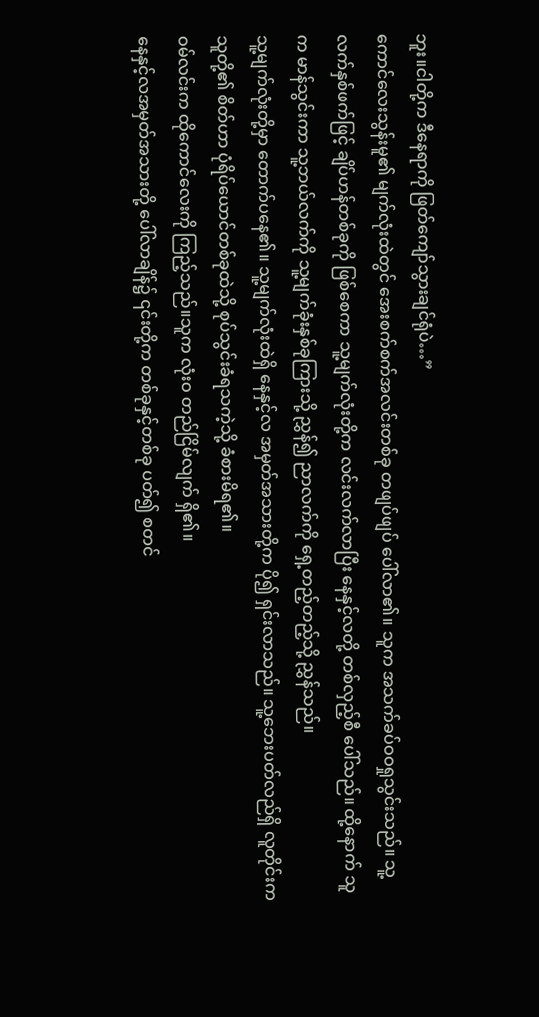ဘူး။ငါတို့က ဒီနေရာကို ဖြတ်ကျော်သွားချင်ရုံပဲ…”
ကောင်လေးသွန်းမူ၏ မျက်လုံးထဲတွင် အေးစက်စက်အလင်းတစ်ခု တဖျပ်ဖျပ် ပေါ်လာ၏။ သူက အသက်ခပ်ဝဝရှုသွင်းသည်။ သူ့လက်နှစ်ဖက်ဖြင့် ချိပ်ဟန်တစ်ခုကို ဖြစ်စေကာ သူ့မျက်လုံးတို့က လင်းလက်လာပြီး နေနှင့်လတို့ တစ်လှည့်စီ ပေါ်သည်။ ထို့နောက် သူက မာန်သွင်းကာ သူ့ဘယ်လက်ကို သူ့မျက်ခုံးနှစ်ခုကြားသို့ ညွှန်၍ ညာလက်ကို ရှေ့တည့်တည့်သို့ ညွှန်သည်။
သူ့မျက်လုံးတို့မှာ တောက်ပနေ၏။ သူ့မျက်လုံးထဲရှိ နေနှင့်လ အမှတ်အသားတို့က ပို၍ ရှင်းလာသည်။ သူ့ဘေးပတ်လည်ရှိ လူတိုင်းက သူတို့၏ စိတ်ဟာ ပုံရိပ်ယောင်တစ်ခုထဲသို့ စုပ်သွင်းခံရသကဲ့သို့ ခံစားမိရ၏။
ဝမ်လင်းက ထိုကောင်လေးကို ကြည့်သည်။သူက လုံးဝ တည်ငြိမ်လျက် ရှိ၏။
နေနှင့်လအမှတ်အသားတို့ ပေါ်လာချိန်၌ ၎င်းတို့က တစ်ခုနှင့်တစ်ခု ပတ်၍ စတင်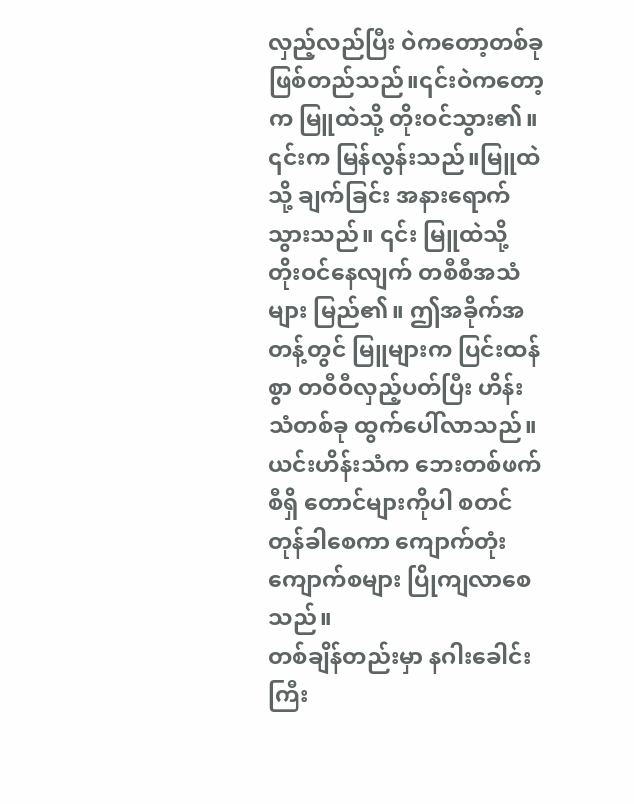လှည့်လည်ပြီး ဝဲကတော့တစ်ခု ဖြစ်တည်သည်။၎င်းဝဲကတော့က မြူထဲသို့ တိုးဝင်သွား၏။
၎င်းက မြန်လွန်းသည်။မြူထဲသို့ ချက်ခြင်း အနားရောက်သွားသည်။ ၎င်း မြူထဲသို့ တိုးဝင်နေလျက် တစီစီအသံများ မြည်၏။ ဤအခိုက်အတန့်တွင် မြူများက ပြင်းထန်စွာ တဝီဝီလှည့်ပတ်ပြီး ဟိန်းသံတစ်ခု ထွက်ပေါ်လာသည်။ ယင်းဟိန်းသံက ဘေးတစ်ဖက်စီရှိ တောင်များကိုပါ စတင်တုန်ခါစေကာ ကျောက်တုံးကျောက်စများ ပြိုကျလာစေသည်။
တစ်ချိန်တည်းမှာ နဂါးခေါင်းကြီး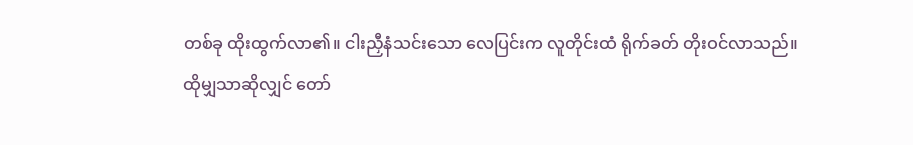တစ်ခု ထိုးထွက်လာ၏။ ငါးညှီနံသင်းသော လေပြင်းက လူတိုင်းထံ ရိုက်ခတ် တိုးဝင်လာသည်။
ထိုမျှသာဆိုလျှင် တော်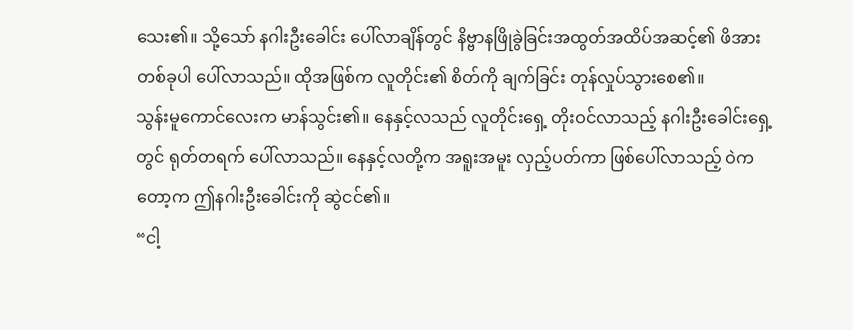သေး၏။ သို့သော် နဂါးဦးခေါင်း ပေါ်လာချိန်တွင် နိဗ္ဗာနဖြိုခွဲခြင်းအထွတ်အထိပ်အဆင့်၏ ဖိအားတစ်ခုပါ ပေါ်လာသည်။ ထိုအဖြစ်က လူတိုင်း၏ စိတ်ကို ချက်ခြင်း တုန်လှုပ်သွားစေ၏။
သွန်းမူကောင်လေးက မာန်သွင်း၏။ နေနှင့်လသည် လူတိုင်းရှေ့ တိုးဝင်လာသည့် နဂါးဦးခေါင်းရှေ့တွင် ရုတ်တရက် ပေါ်လာသည်။ နေနှင့်လတို့က အရူးအမူး လှည့်ပတ်ကာ ဖြစ်ပေါ်လာသည့် ဝဲကတော့က ဤနဂါးဦးခေါင်းကို ဆွဲငင်၏။
“ငါ့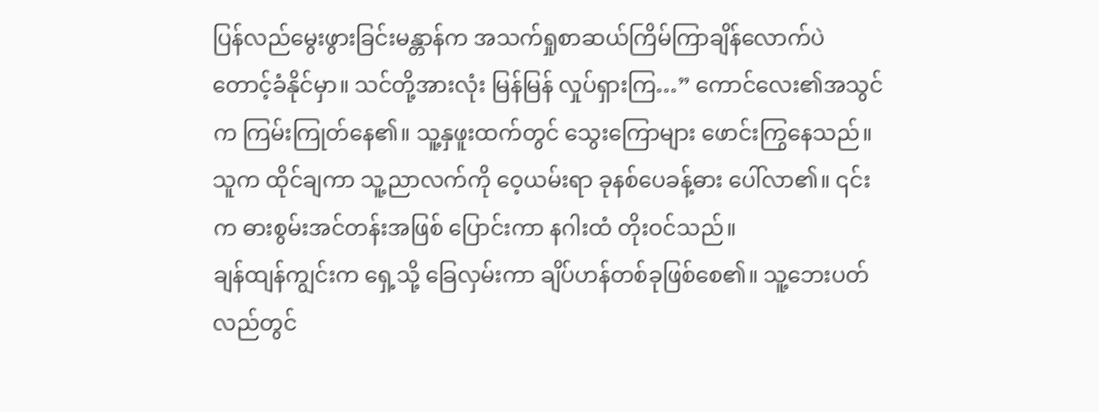ပြန်လည်မွေးဖွားခြင်းမန္တာန်က အသက်ရှုစာဆယ်ကြိမ်ကြာချိန်လောက်ပဲ တောင့်ခံနိုင်မှာ။ သင်တို့အားလုံး မြန်မြန် လှုပ်ရှားကြ…” ကောင်လေး၏အသွင်က ကြမ်းကြုတ်နေ၏။ သူ့နှဖူးထက်တွင် သွေးကြောများ ဖောင်းကြွနေသည်။ သူက ထိုင်ချကာ သူ့ညာလက်ကို ဝေ့ယမ်းရာ ခုနစ်ပေခန့်ဓား ပေါ်လာ၏။ ၎င်းက ဓားစွမ်းအင်တန်းအဖြစ် ပြောင်းကာ နဂါးထံ တိုးဝင်သည်။
ချန်ထျန်ကျွင်းက ရှေ့သို့ ခြေလှမ်းကာ ချိပ်ဟန်တစ်ခုဖြစ်စေ၏။ သူ့ဘေးပတ်လည်တွင်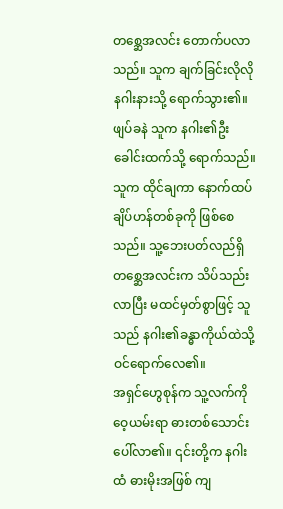တစ္ဆေအလင်း တောက်ပလာသည်။ သူက ချက်ခြင်းလိုလို နဂါးနားသို့ ရောက်သွား၏။ ဖျပ်ခနဲ သူက နဂါး၏ဦးခေါင်းထက်သို့ ရောက်သည်။ သူက ထိုင်ချကာ နောက်ထပ်ချိပ်ဟန်တစ်ခုကို ဖြစ်စေသည်။ သူ့ဘေးပတ်လည်ရှိ တစ္ဆေအလင်းက သိပ်သည်းလာပြီး မထင်မှတ်စွာဖြင့် သူသည် နဂါး၏ခန္ဓာကိုယ်ထဲသို့ ဝင်ရောက်လေ၏။
အရှင်ဟွေစုန်က သူ့လက်ကို ဝေ့ယမ်းရာ ဓားတစ်သောင်း ပေါ်လာ၏။ ၎င်းတို့က နဂါးထံ ဓားမိုးအဖြစ် ကျ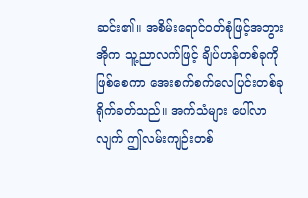ဆင်း၏။ အစိမ်းရောင်ဝတ်စုံဖြင့်အဘွားအိုက သူ့ညာလက်ဖြင့် ချိပ်ဟန်တစ်ခုကို ဖြစ်စေကာ အေးစက်စက်လေပြင်းတစ်ခု ရိုက်ခတ်သည်။ အက်သံများ ပေါ်လာလျက် ဤလမ်းကျဉ်းတစ်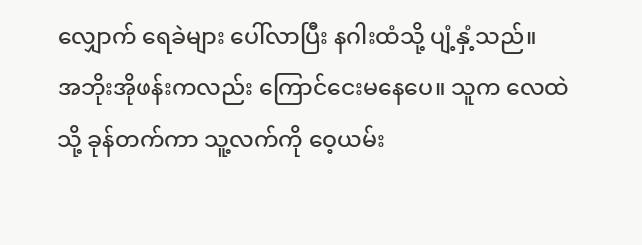လျှောက် ရေခဲများ ပေါ်လာပြီး နဂါးထံသို့ ပျံ့နှံ့သည်။
အဘိုးအိုဖန်းကလည်း ကြောင်ငေးမနေပေ။ သူက လေထဲသို့ ခုန်တက်ကာ သူ့လက်ကို ဝေ့ယမ်း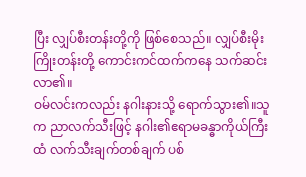ပြီး လျှပ်စီးတန်းတို့ကို ဖြစ်စေသည်။ လျှပ်စီးမိုးကြိုးတန်းတို့ ကောင်းကင်ထက်ကနေ သက်ဆင်းလာ၏။
ဝမ်လင်းကလည်း နဂါးနားသို့ ရောက်သွား၏။သူက ညာလက်သီးဖြင့် နဂါး၏ဧရာမခန္ဓာကိုယ်ကြီးထံ လက်သီးချက်တစ်ချက် ပစ်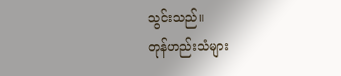သွင်းသည်။
တုန်ဟည်းသံများ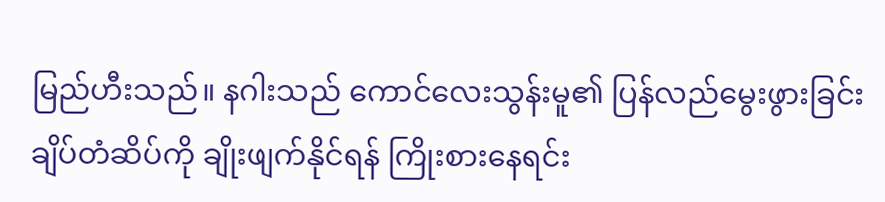မြည်ဟီးသည်။ နဂါးသည် ကောင်လေးသွန်းမူ၏ ပြန်လည်မွေးဖွားခြင်းချိပ်တံဆိပ်ကို ချိုးဖျက်နိုင်ရန် ကြိုးစားနေရင်း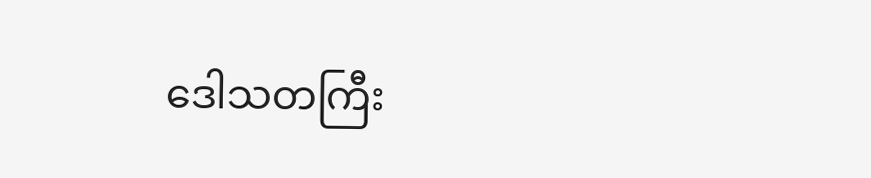ဒေါသတကြီး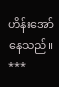ဟိန်းအော်နေသည်။
***